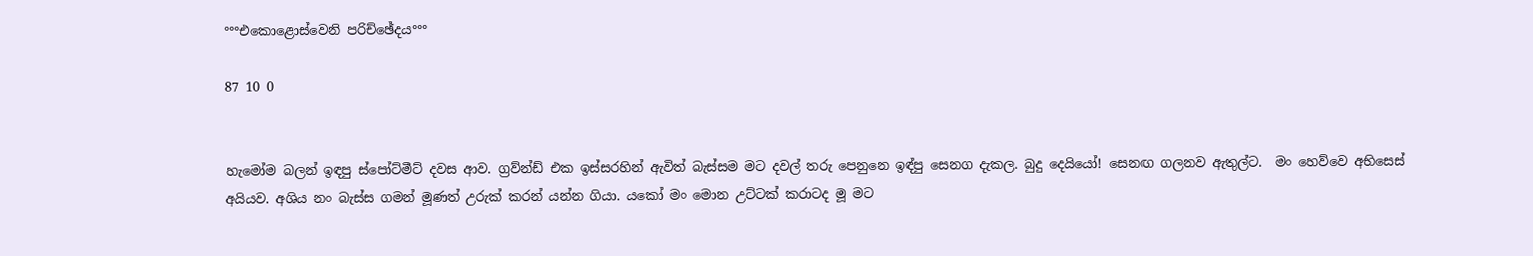°°°එකොළොස්වෙනි පරිච්ඡේදය°°°

87 10 0


හැමෝම බලන් ඉඳපු ස්පෝට්මීට් දවස ආව. ග්‍රව්න්ඩ් එක ඉස්සරහින් ඇවිත් බැස්සම මට දවල් තරු පෙනුනෙ ඉඳ්පු සෙනග දැකල. බුදු දෙයියෝ! සෙනඟ ගලනව ඇතුල්ට.  මං හෙව්වෙ අභිසෙස් අයියව. අශිය නං බැස්ස ගමන් මූණත් උරුක් කරන් යන්න ගියා. යකෝ මං මොන උට්ටක් කරාටද මූ මට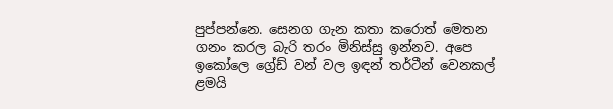පුප්පන්නෙ. සෙනග ගැන කතා කරොත් මෙතන ගනං කරල බැරි තරං මිනිස්සු ඉන්නව. අපෙ ඉකෝලෙ ග්‍රේඩ් වන් වල ඉඳන් තර්ටීන් වෙනකල් ළමයි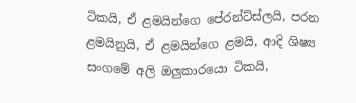ටිකයි, ඒ ළමයින්ගෙ පේරන්ට්ස්ලයි, පරන ළමයිනුයි, ඒ ළමයින්ගෙ ළමයි, ආදි ශිෂ්‍ය සංගමේ අලි ඔලුකාරයො ටිකයි,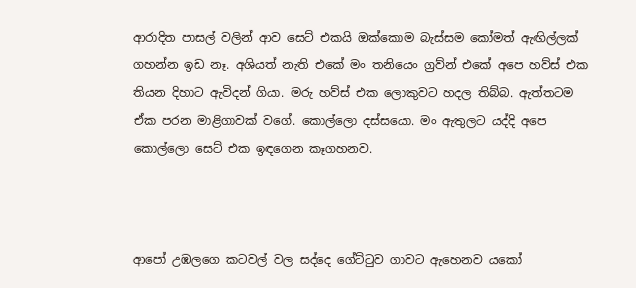ආරාදිත පාසල් වලින් ආව සෙට් එකයි ඔක්කොම බැස්සම කෝමත් ඇඟිල්ලක් ගහන්න ඉඩ නෑ. අශියත් නැති එකේ මං තනියෙං ග්‍රව්න් එකේ අපෙ හව්ස් එක තියන දිහාට ඇවිදන් ගියා. මරු හව්ස් එක ලොකුවට හදල තිබ්බ. ඇත්තටම ඒක පරන මාළිගාවක් වගේ. කොල්ලො දස්සයො. මං ඇතුලට යද්දි අපෙ කොල්ලො සෙට් එක ඉඳගෙන කෑගහනව.



ආපෝ උඹලගෙ කටවල් වල සද්දෙ ගේට්ටුව ගාවට ඇහෙනව යකෝ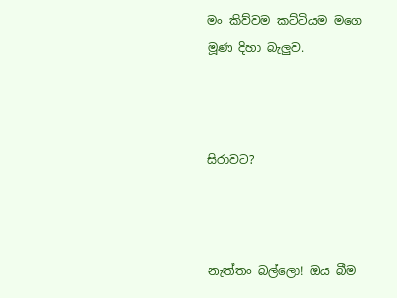මං කිව්වම කට්ටියම මගෙ මූණ දිහා බැලුව.



සිරාවට?



නැත්තං බල්ලො! ඔය බීම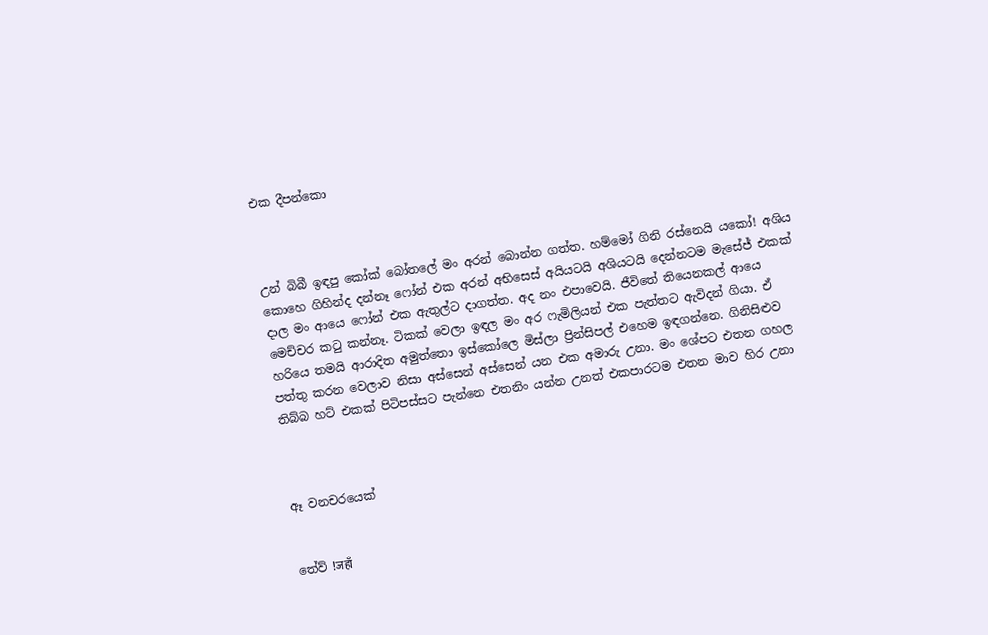එක දීපන්කො



උන් බිබී ඉඳපු කෝක් බෝතලේ මං අරන් බොන්න ගත්ත. හම්මෝ ගිනි රස්නෙයි යකෝ! අශිය කොහෙ ගිහින්ද දන්නෑ ෆෝන් එක අරන් අභිසෙස් අයියටයි අශියටයි දෙන්නටම මැසේජ් එකක් දාල මං ආයෙ ෆෝන් එක ඇතුල්ට දාගත්ත. අද නං එපාවෙයි. ජීවිතේ තියෙනකල් ආයෙ මෙච්චර කටු කන්නෑ. ටිකක් වෙලා ඉඳල මං අර ෆැමිලියන් එක පැත්තට ඇවිදන් ගියා. ඒ හරියෙ තමයි ආරාදිත අමුත්තො ඉස්කෝලෙ මිස්ලා ප්‍රින්සිපල් එහෙම ඉඳගන්නෙ. ගිනිසිළුව පත්තු කරන වෙලාව නිසා අස්සෙන් අස්සෙන් යන එක අමාරු උනා. මං ශේපට එතන ගහල තිබ්බ හට් එකක් පිටිපස්සට පැන්නෙ එතනිං යන්න උනත් එකපාරටම එතන මාව හිර උනා



ඈ වනචරයෙක්


තේව් !जहाँ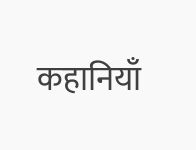कहानियाँ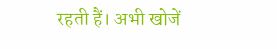रहती हैं। अभी खोजें